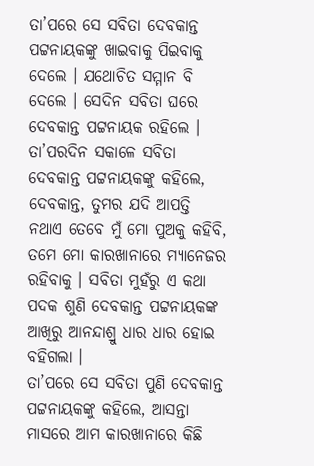ତା’ପରେ ସେ ସବିତା ଦେବକାନ୍ତ ପଟ୍ଟନାୟକଙ୍କୁ ଖାଇବାକୁ ପିଇବାକୁ ଦେଲେ । ଯଥୋଚିତ ସମ୍ମାନ ବି ଦେଲେ । ସେଦିନ ସବିତା ଘରେ ଦେବକାନ୍ତ ପଟ୍ଟନାୟକ ରହିଲେ । ତା’ପରଦିନ ସକାଳେ ସବିତା ଦେବକାନ୍ତ ପଟ୍ଟନାୟକଙ୍କୁ କହିଲେ, ଦେବକାନ୍ତ, ତୁମର ଯଦି ଆପତ୍ତି ନଥାଏ ତେବେ ମୁଁ ମୋ ପୁଅକୁ କହିବି, ତମେ ମୋ କାରଖାନାରେ ମ୍ୟାନେଜର ରହିବାକୁ । ସବିତା ମୁହଁରୁ ଏ କଥା ପଦକ ଶୁଣି ଦେବକାନ୍ତ ପଟ୍ଟନାୟକଙ୍କ ଆଖିରୁ ଆନନ୍ଦାଶ୍ରୁ ଧାର ଧାର ହୋଇ ବହିଗଲା ।
ତା’ପରେ ସେ ସବିତା ପୁଣି ଦେବକାନ୍ତ ପଟ୍ଟନାୟକଙ୍କୁ କହିଲେ, ଆସନ୍ତା ମାସରେ ଆମ କାରଖାନାରେ କିଛି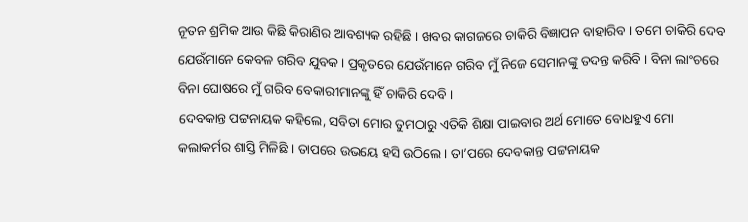ନୂତନ ଶ୍ରମିକ ଆଉ କିଛି କିରାଣିର ଆବଶ୍ୟକ ରହିଛି । ଖବର କାଗଜରେ ଚାକିରି ବିଜ୍ଞାପନ ବାହାରିବ । ତମେ ଚାକିରି ଦେବ ଯେଉଁମାନେ କେବଳ ଗରିବ ଯୁବକ । ପ୍ରକୃତରେ ଯେଉଁମାନେ ଗରିବ ମୁଁ ନିଜେ ସେମାନଙ୍କୁ ତଦନ୍ତ କରିବି । ବିନା ଲାଂଚରେ ବିନା ଘୋଷରେ ମୁଁ ଗରିବ ବେକାରୀମାନଙ୍କୁ ହିଁ ଚାକିରି ଦେବି ।
ଦେବକାନ୍ତ ପଟ୍ଟନାୟକ କହିଲେ, ସବିତା ମୋର ତୁମଠାରୁ ଏତିକି ଶିକ୍ଷା ପାଇବାର ଅର୍ଥ ମୋତେ ବୋଧହୁଏ ମୋ କଲାକର୍ମର ଶାସ୍ତି ମିଳିଛି । ତାପରେ ଉଭୟେ ହସି ଉଠିଲେ । ତା’ପରେ ଦେବକାନ୍ତ ପଟ୍ଟନାୟକ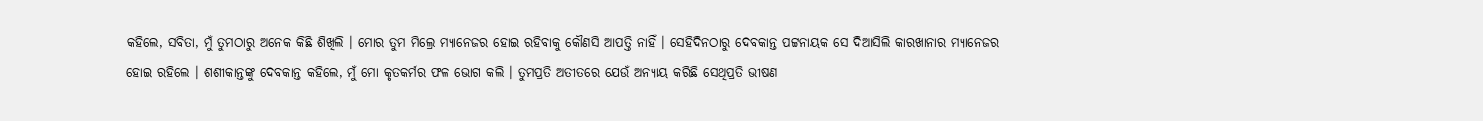କହିଲେ, ସବିତା, ମୁଁ ତୁମଠାରୁ ଅନେକ କିଛି ଶିଖିଲି । ମୋର ତୁମ ମିଲ୍ରେ ମ୍ୟାନେଜର ହୋଇ ରହିବାକୁ କୌଣସି ଆପତ୍ତି ନାହିଁ । ସେହିଦିନଠାରୁ ଦେବକାନ୍ତ ପଟ୍ଟନାୟକ ସେ ଦିଆସିଲି କାରଖାନାର ମ୍ୟାନେଜର ହୋଇ ରହିଲେ । ଶଶୀକାନ୍ତଙ୍କୁ ଦେବକାନ୍ତ କହିଲେ, ମୁଁ ମୋ କୃତକର୍ମର ଫଳ ଭୋଗ କଲି । ତୁମପ୍ରତି ଅତୀତରେ ଯେଉଁ ଅନ୍ୟାୟ କରିଛି ସେଥିପ୍ରତି ଭୀଷଣ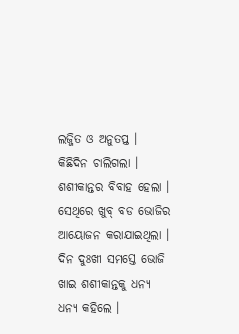ଲଜ୍ଜିତ ଓ ଅନୁତପ୍ତ । କିଛିଦିନ ଚାଲିଗଲା । ଶଶୀକାନ୍ତର ବିବାହ ହେଲା । ସେଥିରେ ଖୁବ୍ ବଡ ଭୋଜିର ଆୟୋଜନ କରାଯାଇଥିଲା । ଦିନ ଦୁଃଖୀ ସମସ୍ତେ ଭୋଜି ଖାଇ ଶଶୀକାନ୍ତକୁ ଧନ୍ୟ ଧନ୍ୟ କହିଲେ ।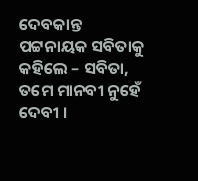ଦେବକାନ୍ତ ପଟ୍ଟନାୟକ ସବିତାକୁ କହିଲେ – ସବିତା, ତମେ ମାନବୀ ନୁହେଁ ଦେବୀ ।